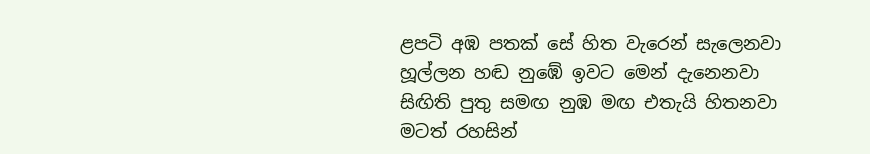ළපටි අඹ පතක් සේ හිත වැරෙන් සැලෙනවා
හූල්ලන හඬ නුඹේ ඉවට මෙන් දැනෙනවා
සිඟිති පුතු සමඟ නුඹ මඟ එතැයි හිතනවා
මටත් රහසින්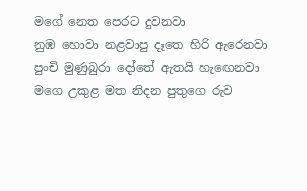මගේ නෙත පෙරට දුවනවා
නුඹ හොවා නළවාපු දෑතෙ හිරි ඇරෙනවා
පුංචි මුණුබුරා දෝතේ ඇතයි හැඟෙනවා
මගෙ උකුළ මත නිදන පුතුගෙ රුව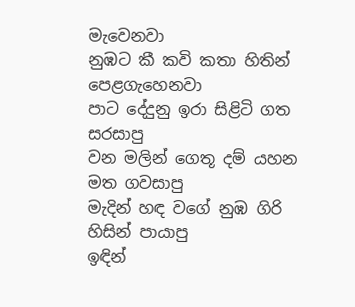මැවෙනවා
නුඹට කී කවි කතා හිතින් පෙළගැහෙනවා
පාට දේදුනු ඉරා සිළිටි ගත සරසාපු
වන මලින් ගෙතූ දම් යහන මත ගවසාපු
මැදින් හඳ වගේ නුඹ ගිරි හිසින් පායාපු
ඉඳින්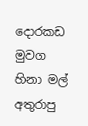දොරකඩ මුවග හිනා මල් අතුරාපු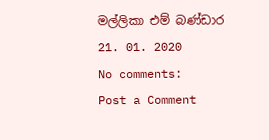මල්ලිකා එම් බණ්ඩාර
21. 01. 2020
No comments:
Post a Comment